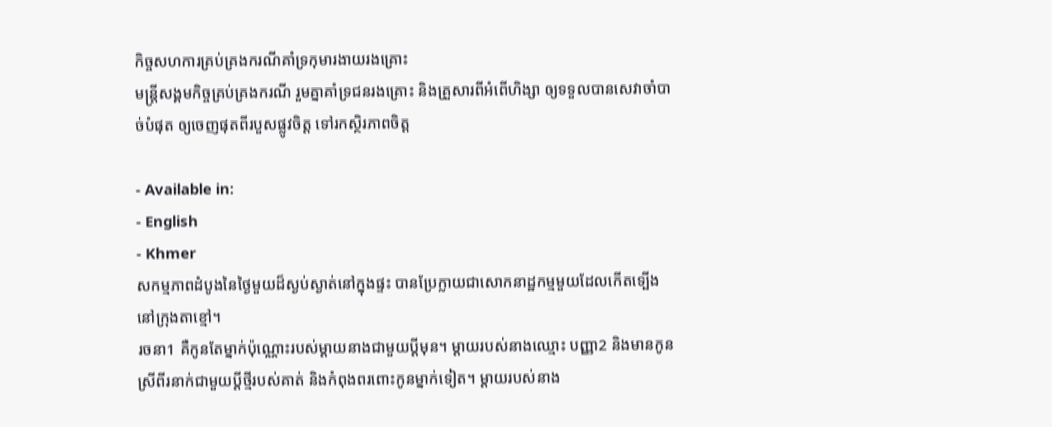កិច្ចសហការគ្រប់គ្រងករណីគាំទ្រកុមារងាយរងគ្រោះ
មន្រ្តីសង្គមកិច្ចគ្រប់គ្រងករណី រួមគ្នាគាំទ្រជនរងគ្រោះ និងគ្រួសារពីអំពើហិង្សា ឲ្យទទួលបានសេវាចាំបាច់បំផុត ឲ្យចេញផុតពីរបួសផ្លូវចិត្ត ទៅរកស្ថិរភាពចិត្ត

- Available in:
- English
- Khmer
សកម្មភាពដំបូងនៃថ្ងៃមួយដ៏ស្ងប់ស្ងាត់នៅក្នុងផ្ទះ បានប្រែក្លាយជាសោកនាដ្ឋកម្មមួយដែលកើតទ្បើងនៅក្រុងតាខ្មៅ។
រចនា1 គឺកូនតែម្នាក់ប៉ុណ្ណោះរបស់ម្ដាយនាងជាមួយប្ដីមុន។ ម្ដាយរបស់នាងឈ្មោះ បញ្ញា2 និងមានកូនស្រីពីរនាក់ជាមួយប្ដីថ្មីរបស់គាត់ និងកំពុងពរពោះកូនម្នាក់ទៀត។ ម្ដាយរបស់នាង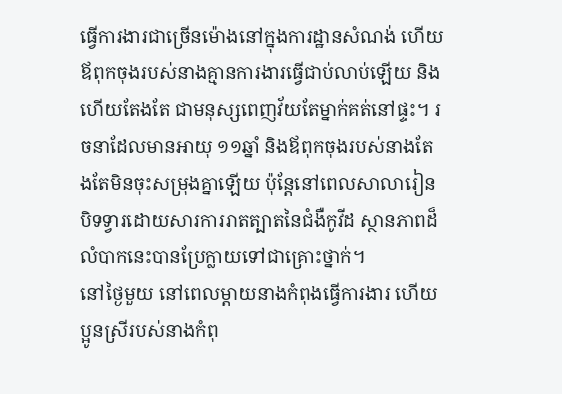ធ្វើការងារជាច្រើនម៉ោងនៅក្នុងការដ្ឋានសំណង់ ហើយឪពុកចុងរបស់នាងគ្មានការងារធ្វើជាប់លាប់ឡើយ និងហើយតែងតែ ជាមនុស្សពេញវ័យតែម្នាក់គត់នៅផ្ទះ។ រចនាដែលមានអាយុ ១១ឆ្នាំ និងឪពុកចុងរបស់នាងតែងតែមិនចុះសម្រុងគ្នាឡើយ ប៉ុន្តែនៅពេលសាលារៀនបិទទ្វារដោយសារការរាតត្បាតនៃជំងឺកូវីដ ស្ថានភាពដ៏លំបាកនេះបានប្រែក្លាយទៅជាគ្រោះថ្នាក់។
នៅថ្ងៃមួយ នៅពេលម្ដាយនាងកំពុងធ្វើការងារ ហើយប្អូនស្រីរបស់នាងកំពុ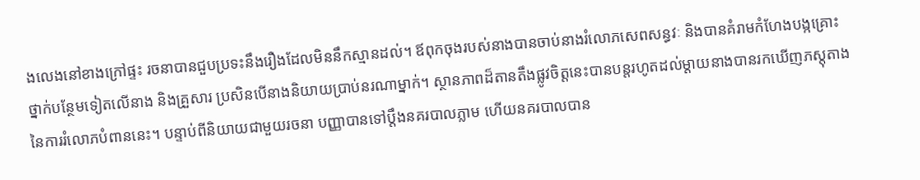ងលេងនៅខាងក្រៅផ្ទះ រចនាបានជួបប្រទះនឹងរឿងដែលមិននឹកស្មានដល់។ ឪពុកចុងរបស់នាងបានចាប់នាងរំលោភសេពសន្ធវៈ និងបានគំរាមកំហែងបង្កគ្រោះថ្នាក់បន្ថែមទៀតលើនាង និងគ្រួសារ ប្រសិនបើនាងនិយាយប្រាប់នរណាម្នាក់។ ស្ថានភាពដ៏តានតឹងផ្លូវចិត្តនេះបានបន្តរហូតដល់ម្ដាយនាងបានរកឃើញភស្តុតាងនៃការរំលោភបំពាននេះ។ បន្ទាប់ពីនិយាយជាមួយរចនា បញ្ញាបានទៅប្ដឹងនគរបាលភ្លាម ហើយនគរបាលបាន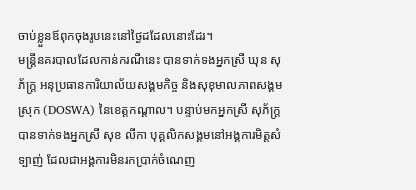ចាប់ខ្លួនឪពុកចុងរូបនេះនៅថ្ងៃដដែលនោះដែរ។
មន្រ្តីនគរបាលដែលកាន់ករណីនេះ បានទាក់ទងអ្នកស្រី ឃុន សុភ័ក្ត្រ អនុប្រធានការិយាល័យសង្គមកិច្ច និងសុខុមាលភាពសង្គមស្រុក (DOSWA) នៃខេត្តកណ្ដាល។ បន្ទាប់មកអ្នកស្រី សុភ័ក្រ្ត បានទាក់ទងអ្នកស្រី សុខ លីកា បុគ្គលិកសង្គមនៅអង្គការមិត្តសំទ្បាញ់ ដែលជាអង្គការមិនរកប្រាក់ចំណេញ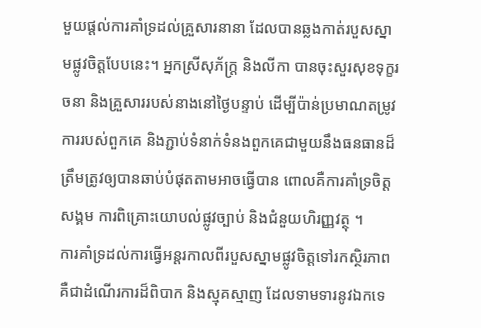មួយផ្ដល់ការគាំទ្រដល់គ្រួសារនានា ដែលបានឆ្លងកាត់របួសស្នាមផ្លូវចិត្តបែបនេះ។ អ្នកស្រីសុភ័ក្រ្ត និងលីកា បានចុះសួរសុខទុក្ខរចនា និងគ្រួសាររបស់នាងនៅថ្ងៃបន្ទាប់ ដើម្បីប៉ាន់ប្រមាណតម្រូវការរបស់ពួកគេ និងភ្ជាប់ទំនាក់ទំនងពួកគេជាមួយនឹងធនធានដ៏ត្រឹមត្រូវឲ្យបានឆាប់បំផុតតាមអាចធ្វើបាន ពោលគឺការគាំទ្រចិត្តសង្គម ការពិគ្រោះយោបល់ផ្លូវច្បាប់ និងជំនួយហិរញ្ញវត្ថុ ។
ការគាំទ្រដល់ការធ្វើអន្តរកាលពីរបួសស្នាមផ្លូវចិត្តទៅរកស្ថិរភាព គឺជាដំណើរការដ៏ពិបាក និងស្មុគស្មាញ ដែលទាមទារនូវឯកទេ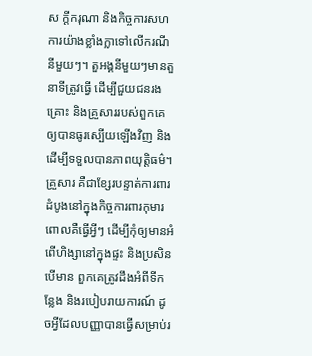ស ក្តីករុណា និងកិច្ចការសហការយ៉ាងខ្លាំងក្លាទៅលើករណីនីមួយៗ។ តួអង្គនីមួយៗមានតួនាទីត្រូវធ្វើ ដើម្បីជួយជនរងគ្រោះ និងគ្រួសាររបស់ពួកគេឲ្យបានធូរស្បើយឡើងវិញ និងដើម្បីទទួលបានភាពយុត្តិធម៌។
គ្រួសារ គឺជាខ្សែរបន្ទាត់ការពារដំបូងនៅក្នុងកិច្ចការពារកុមារ ពោលគឺធ្វើអ្វីៗ ដើម្បីកុំឲ្យមានអំពើហិង្សានៅក្នុងផ្ទះ និងប្រសិនបើមាន ពួកគេត្រូវដឹងអំពីទីកន្លែង និងរបៀបរាយការណ៍ ដូចអ្វីដែលបញ្ញាបានធ្វើសម្រាប់រ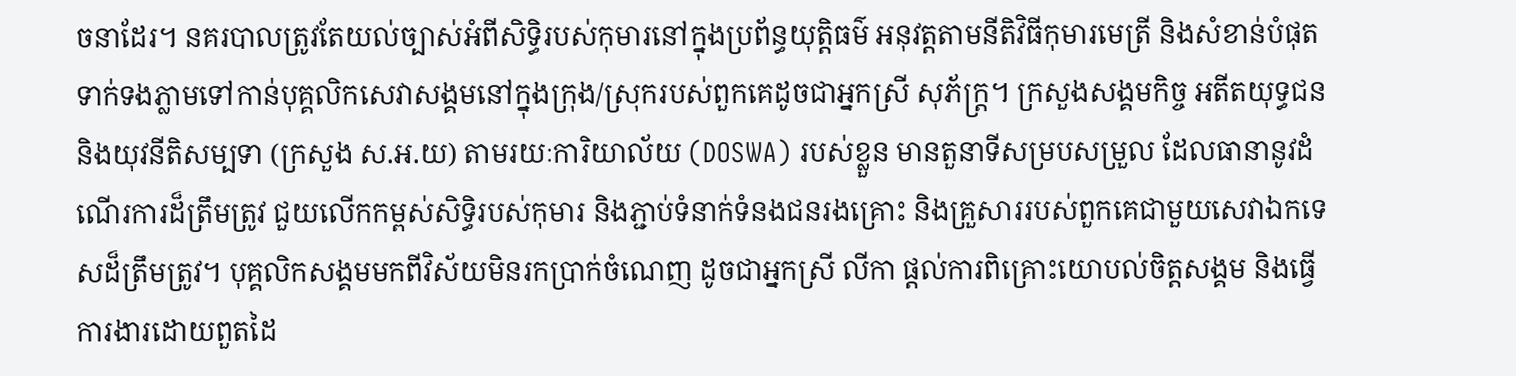ចនាដែរ។ នគរបាលត្រូវតែយល់ច្បាស់អំពីសិទ្ធិរបស់កុមារនៅក្នុងប្រព័ន្ធយុត្តិធម៌ អនុវត្តតាមនីតិវិធីកុមារមេត្រី និងសំខាន់បំផុតទាក់ទងភ្លាមទៅកាន់បុគ្គលិកសេវាសង្គមនៅក្នុងក្រុង/ស្រុករបស់ពួកគេដូចជាអ្នកស្រី សុភ័ក្ត្រ។ ក្រសួងសង្គមកិច្ច អតីតយុទ្ធជន និងយុវនីតិសម្បទា (ក្រសួង ស.អ.យ) តាមរយៈការិយាល័យ (DOSWA) របស់ខ្លួន មានតួនាទីសម្របសម្រួល ដែលធានានូវដំណើរការដ៏ត្រឹមត្រូវ ជួយលើកកម្ពស់សិទ្ធិរបស់កុមារ និងភ្ជាប់ទំនាក់ទំនងជនរងគ្រោះ និងគ្រួសាររបស់ពួកគេជាមួយសេវាឯកទេសដ៏ត្រឹមត្រូវ។ បុគ្គលិកសង្គមមកពីវិស័យមិនរកប្រាក់ចំណេញ ដូចជាអ្នកស្រី លីកា ផ្ដល់ការពិគ្រោះយោបល់ចិត្តសង្គម និងធ្វើការងារដោយពួតដៃ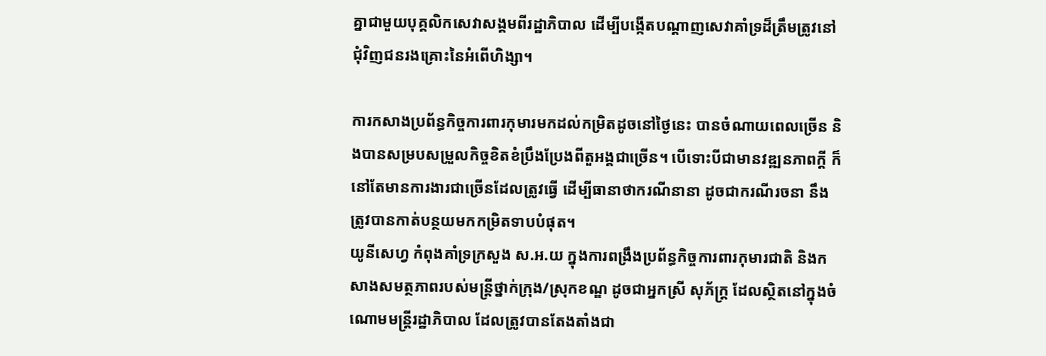គ្នាជាមួយបុគ្គលិកសេវាសង្គមពីរដ្ឋាភិបាល ដើម្បីបង្កើតបណ្ដាញសេវាគាំទ្រដ៏ត្រឹមត្រូវនៅជុំវិញជនរងគ្រោះនៃអំពើហិង្សា។

ការកសាងប្រព័ន្ធកិច្ចការពារកុមារមកដល់កម្រិតដូចនៅថ្ងៃនេះ បានចំណាយពេលច្រើន និងបានសម្របសម្រួលកិច្ចខិតខំប្រឹងប្រែងពីតួអង្គជាច្រើន។ បើទោះបីជាមានវឌ្ឍនភាពក្ដី ក៏នៅតែមានការងារជាច្រើនដែលត្រូវធ្វើ ដើម្បីធានាថាករណីនានា ដូចជាករណីរចនា នឹងត្រូវបានកាត់បន្ថយមកកម្រិតទាបបំផុត។
យូនីសេហ្វ កំពុងគាំទ្រក្រសួង ស.អ.យ ក្នុងការពង្រឹងប្រព័ន្ធកិច្ចការពារកុមារជាតិ និងកសាងសមត្ថភាពរបស់មន្រ្តីថ្នាក់ក្រុង/ស្រុកខណ្ឌ ដូចជាអ្នកស្រី សុភ័ក្រ្ត ដែលស្ថិតនៅក្នុងចំណោមមន្រ្តីរដ្ឋាភិបាល ដែលត្រូវបានតែងតាំងជា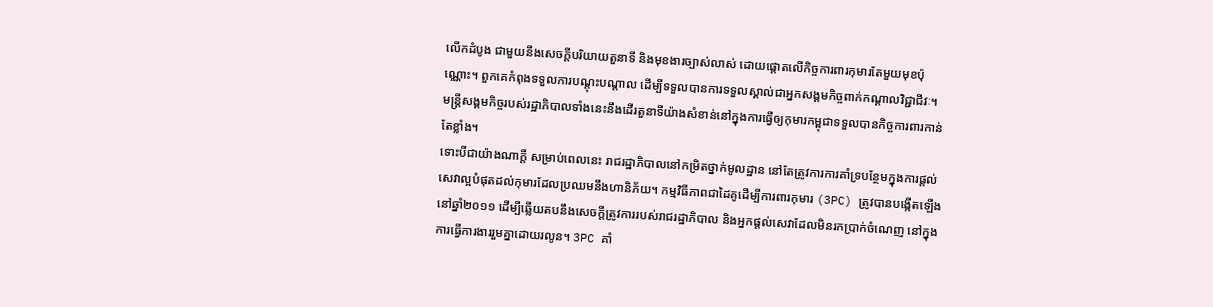លើកដំបូង ជាមួយនឹងសេចក្តីបរិយាយតួនាទី និងមុខងារច្បាស់លាស់ ដោយផ្ដោតលើកិច្ចការពារកុមារតែមួយមុខប៉ុណ្ណោះ។ ពួកគេកំពុងទទួលការបណ្ដុះបណ្ដាល ដើម្បីទទួលបានការទទួលស្គាល់ជាអ្នកសង្គមកិច្ចពាក់កណ្ដាលវិជ្ជាជីវៈ។ មន្រ្តីសង្គមកិច្ចរបស់រដ្ឋាភិបាលទាំងនេះនឹងដើរតួនាទីយ៉ាងសំខាន់នៅក្នុងការធ្វើឲ្យកុមារកម្ពុជាទទួលបានកិច្ចការពារកាន់តែខ្លាំង។
ទោះបីជាយ៉ាងណាក្ដី សម្រាប់ពេលនេះ រាជរដ្ឋាភិបាលនៅកម្រិតថ្នាក់មូលដ្ឋាន នៅតែត្រូវការការគាំទ្របន្ថែមក្នុងការផ្ដល់សេវាល្អបំផុតដល់កុមារដែលប្រឈមនឹងហានិភ័យ។ កម្មវិធីភាពជាដៃគូដើម្បីការពារកុមារ (3PC) ត្រូវបានបង្កើតឡើងនៅឆ្នាំ២០១១ ដើម្បីឆ្លើយតបនឹងសេចក្ដីត្រូវការរបស់រាជរដ្ឋាភិបាល និងអ្នកផ្ដល់សេវាដែលមិនរកប្រាក់ចំណេញ នៅក្នុងការធ្វើការងាររួមគ្នាដោយរលូន។ 3PC គាំ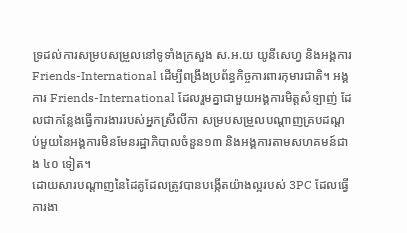ទ្រដល់ការសម្របសម្រួលនៅទូទាំងក្រសួង ស.អ.យ យូនីសេហ្វ និងអង្គការ Friends-International ដើម្បីពង្រឹងប្រព័ន្ធកិច្ចការពារកុមារជាតិ។ អង្គការ Friends-International ដែលរួមគ្នាជាមួយអង្គការមិត្តសំទ្បាញ់ ដែលជាកន្លែងធ្វើការងាររបស់អ្នកស្រីលីកា សម្របសម្រួលបណ្ដាញគ្របដណ្ដប់មួយនៃអង្គការមិនមែនរដ្ឋាភិបាលចំនួន១៣ និងអង្គការតាមសហគមន៍ជាង ៤០ ទៀត។
ដោយសារបណ្ដាញនៃដៃគូដែលត្រូវបានបង្កើតយ៉ាងល្អរបស់ 3PC ដែលធ្វើការងា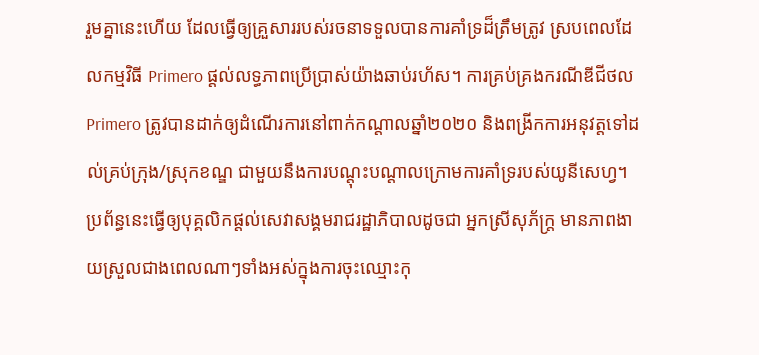រួមគ្នានេះហើយ ដែលធ្វើឲ្យគ្រួសាររបស់រចនាទទួលបានការគាំទ្រដ៏ត្រឹមត្រូវ ស្របពេលដែលកម្មវិធី Primero ផ្ដល់លទ្ធភាពប្រើប្រាស់យ៉ាងឆាប់រហ័ស។ ការគ្រប់គ្រងករណីឌីជីថល Primero ត្រូវបានដាក់ឲ្យដំណើរការនៅពាក់កណ្ដាលឆ្នាំ២០២០ និងពង្រីកការអនុវត្តទៅដល់គ្រប់ក្រុង/ស្រុកខណ្ឌ ជាមួយនឹងការបណ្ដុះបណ្ដាលក្រោមការគាំទ្ររបស់យូនីសេហ្វ។ ប្រព័ន្ធនេះធ្វើឲ្យបុគ្គលិកផ្តល់សេវាសង្គមរាជរដ្ឋាភិបាលដូចជា អ្នកស្រីសុភ័ក្រ្ត មានភាពងាយស្រួលជាងពេលណាៗទាំងអស់ក្នុងការចុះឈ្មោះកុ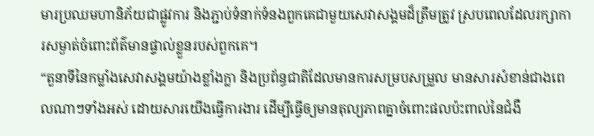មារប្រឈមហានិភ័យជាផ្លូវការ និងភ្ជាប់ទំនាក់ទំនងពួកគេជាមួយសេវាសង្គមដ៏ត្រឹមត្រូវ ស្របពេលដែលរក្សាការសម្ងាត់ចំពោះព័ត៌មានផ្ទាល់ខ្លួនរបស់ពួកគេ។
“តួនាទីនៃកម្លាំងសេវាសង្គមយ៉ាងខ្លាំងក្លា និងប្រព័ន្ធជាតិដែលមានការសម្របសម្រួល មានសារសំខាន់ជាងពេលណាៗទាំងអស់ ដោយសារយើងធ្វើការងារ ដើម្បីធ្វើឲ្យមានតុល្យភាពគ្នាចំពោះផលប៉ះពាល់នៃជំងឺ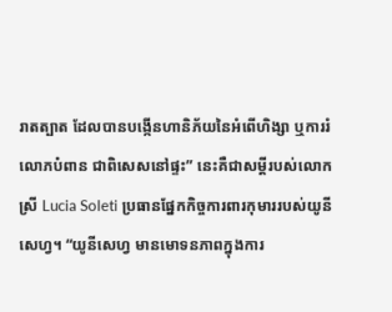រាតត្បាត ដែលបានបង្កើនហានិភ័យនៃអំពើហិង្សា ឬការរំលោភបំពាន ជាពិសេសនៅផ្ទះ” នេះគឺជាសម្ដីរបស់លោកស្រី Lucia Soleti ប្រធានផ្នែកកិច្ចការពារកុមាររបស់យូនីសេហ្វ។ “យូនីសេហ្វ មានមោទនភាពក្នុងការ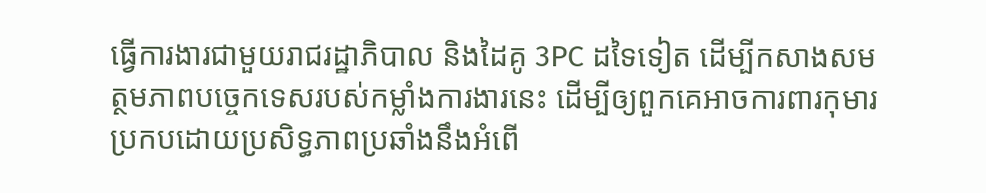ធ្វើការងារជាមួយរាជរដ្ឋាភិបាល និងដៃគូ 3PC ដទៃទៀត ដើម្បីកសាងសមត្ថមភាពបច្ចេកទេសរបស់កម្លាំងការងារនេះ ដើម្បីឲ្យពួកគេអាចការពារកុមារប្រកបដោយប្រសិទ្ធភាពប្រឆាំងនឹងអំពើ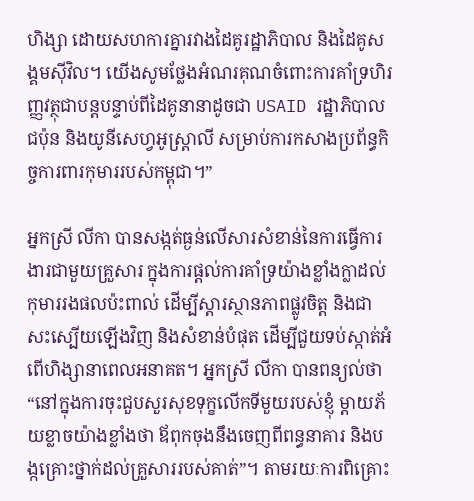ហិង្សា ដោយសហការគ្នារវាងដៃគូរដ្ឋាភិបាល និងដៃគូសង្គមស៊ីវិល។ យើងសូមថ្លែងអំណរគុណចំពោះការគាំទ្រហិរញ្ញវត្ថុជាបន្តបន្ទាប់ពីដៃគូនានាដូចជា USAID រដ្ឋាភិបាលជប៉ុន និងយូនីសេហ្វអូស្រ្តាលី សម្រាប់ការកសាងប្រព័ន្ធកិច្ចការពារកុមាររបស់កម្ពុជា។”

អ្នកស្រី លីកា បានសង្កត់ធ្ងន់លើសារសំខាន់នៃការធ្វើការងារជាមួយគ្រួសារ ក្នុងការផ្ដល់ការគាំទ្រយ៉ាងខ្លាំងក្លាដល់កុមាររងផលប៉ះពាល់ ដើម្បីស្ដារស្ថានភាពផ្លូវចិត្ត និងជាសះស្បើយឡើងវិញ និងសំខាន់បំផុត ដើម្បីជួយទប់ស្កាត់អំពើហិង្សានាពេលអនាគត។ អ្នកស្រី លីកា បានពន្យល់ថា “នៅក្នុងការចុះជួបសួរសុខទុក្ខលើកទីមួយរបស់ខ្ញុំ ម្ដាយភ័យខ្លាចយ៉ាងខ្លាំងថា ឪពុកចុងនឹងចេញពីពន្ធនាគារ និងបង្កគ្រោះថ្នាក់ដល់គ្រួសាររបស់គាត់”។ តាមរយៈការពិគ្រោះ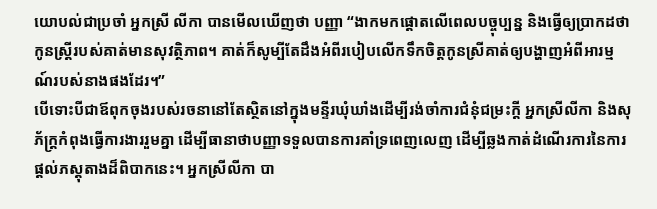យោបល់ជាប្រចាំ អ្នកស្រី លីកា បានមើលឃើញថា បញ្ញា “ងាកមកផ្ដោតលើពេលបច្ចុប្បន្ន និងធ្វើឲ្យប្រាកដថា កូនស្រ្តីរបស់គាត់មានសុវត្ថិភាព។ គាត់ក៏សូម្បីតែដឹងអំពីរបៀបលើកទឹកចិត្តកូនស្រីគាត់ឲ្យបង្ហាញអំពីអារម្មណ៍របស់នាងផងដែរ។”
បើទោះបីជាឪពុកចុងរបស់រចនានៅតែស្ថិតនៅក្នុងមន្ទីរឃុំឃាំងដើម្បីរង់ចាំការជំនុំជម្រះក្ដី អ្នកស្រីលីកា និងសុភ័ក្ត្រកំពុងធ្វើការងាររួមគ្នា ដើម្បីធានាថាបញ្ញាទទួលបានការគាំទ្រពេញលេញ ដើម្បីឆ្លងកាត់ដំណើរការនៃការផ្ដល់ភស្តុតាងដ៏ពិបាកនេះ។ អ្នកស្រីលីកា បា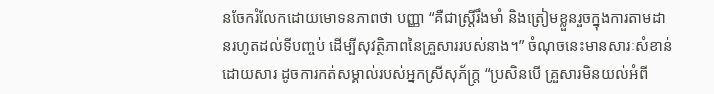នចែករំលែកដោយមោទនភាពថា បញ្ញា “គឺជាស្រី្តរឹងមាំ និងត្រៀមខ្លួនរួចក្នុងការតាមដានរហូតដល់ទីបញ្ចប់ ដើម្បីសុវត្ថិភាពនៃគ្រួសាររបស់នាង។” ចំណុចនេះមានសារៈសំខាន់ ដោយសារ ដូចការកត់សម្គាល់របស់អ្នកស្រីសុភ័ក្រ្ត “ប្រសិនបើ គ្រួសារមិនយល់អំពី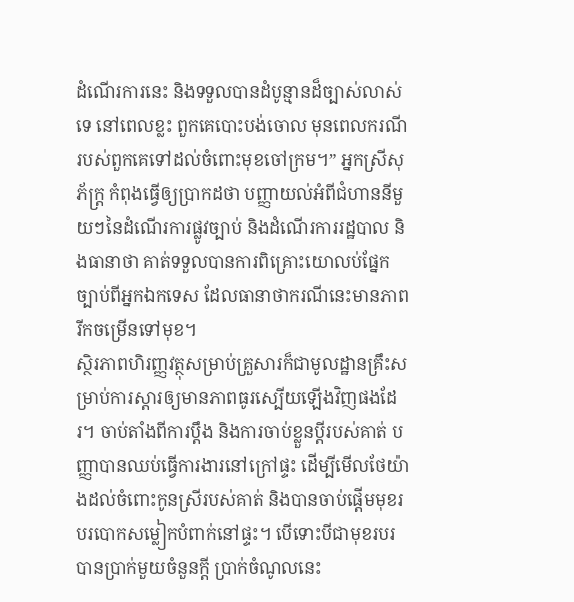ដំណើរការនេះ និងទទួលបានដំបូន្មានដ៏ច្បាស់លាស់ទេ នៅពេលខ្លះ ពួកគេបោះបង់ចោល មុនពេលករណីរបស់ពួកគេទៅដល់ចំពោះមុខចៅក្រម។” អ្នកស្រីសុភ័ក្រ្ត កំពុងធ្វើឲ្យប្រាកដថា បញ្ញាយល់អំពីជំហាននីមួយៗនៃដំណើរការផ្លូវច្បាប់ និងដំណើរការរដ្ឋបាល និងធានាថា គាត់ទទួលបានការពិគ្រោះយោលប់ផ្នែកច្បាប់ពីអ្នកឯកទេស ដែលធានាថាករណីនេះមានភាពរីកចម្រើនទៅមុខ។
ស្ថិរភាពហិរញ្ញវត្ថុសម្រាប់គ្រួសារក៏ជាមូលដ្ឋានគ្រឹះសម្រាប់ការស្តារឲ្យមានភាពធូរស្បើយឡើងវិញផងដែរ។ ចាប់តាំងពីការប្ដឹង និងការចាប់ខ្លួនប្ដីរបស់គាត់ បញ្ញាបានឈប់ធ្វើការងារនៅក្រៅផ្ទះ ដើម្បីមើលថែយ៉ាងដល់ចំពោះកូនស្រីរបស់គាត់ និងបានចាប់ផ្ដើមមុខរបរបោកសម្លៀកបំពាក់នៅផ្ទះ។ បើទោះបីជាមុខរបរបានប្រាក់មួយចំនួនក្ដី ប្រាក់ចំណូលនេះ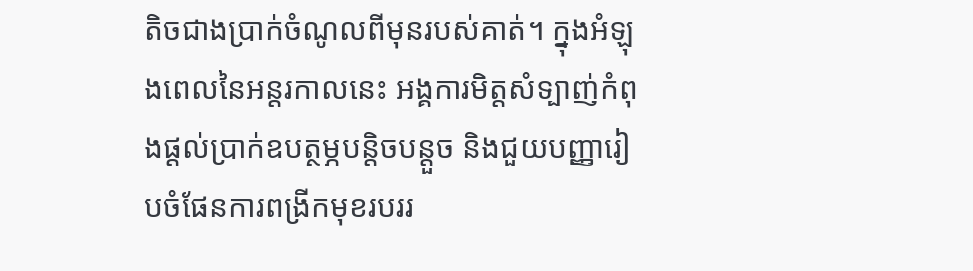តិចជាងប្រាក់ចំណូលពីមុនរបស់គាត់។ ក្នុងអំឡុងពេលនៃអន្តរកាលនេះ អង្គការមិត្តសំទ្បាញ់កំពុងផ្ដល់ប្រាក់ឧបត្ថម្ភបន្តិចបន្តួច និងជួយបញ្ញារៀបចំផែនការពង្រីកមុខរបររ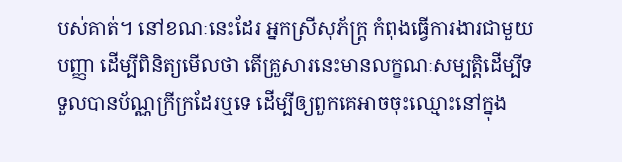បស់គាត់។ នៅខណៈនេះដែរ អ្នកស្រីសុភ័ក្ត្រ កំពុងធ្វើការងារជាមួយបញ្ញា ដើម្បីពិនិត្យមើលថា តើគ្រួសារនេះមានលក្ខណៈសម្បត្តិដើម្បីទទួលបានប័ណ្ណក្រីក្រដែរឬទេ ដើម្បីឲ្យពួកគេអាចចុះឈ្មោះនៅក្នុង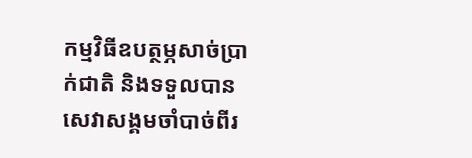កម្មវិធីឧបត្ថម្ភសាច់ប្រាក់ជាតិ និងទទួលបានសេវាសង្គមចាំបាច់ពីរ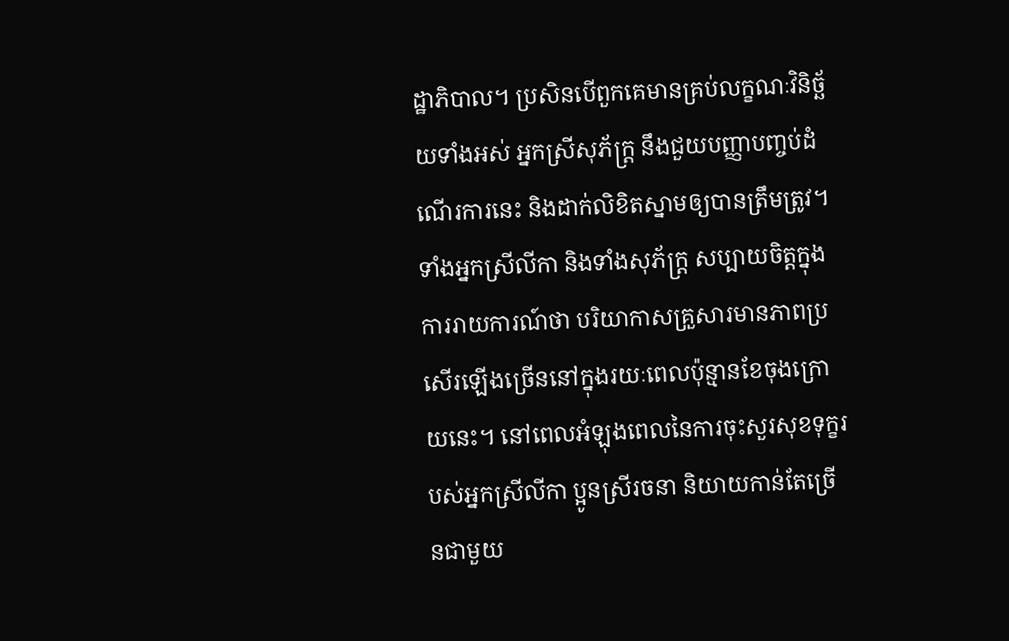ដ្ឋាភិបាល។ ប្រសិនបើពួកគេមានគ្រប់លក្ខណៈវិនិច្ឆ័យទាំងអស់ អ្នកស្រីសុភ័ក្រ្ត នឹងជួយបញ្ញាបញ្ចប់ដំណើរការនេះ និងដាក់លិខិតស្នាមឲ្យបានត្រឹមត្រូវ។
ទាំងអ្នកស្រីលីកា និងទាំងសុភ័ក្រ្ត សប្បាយចិត្តក្នុងការរាយការណ៍ថា បរិយាកាសគ្រួសារមានភាពប្រសើរឡើងច្រើននៅក្នុងរយៈពេលប៉ុន្មានខែចុងក្រោយនេះ។ នៅពេលអំឡុងពេលនៃការចុះសួរសុខទុក្ខរបស់អ្នកស្រីលីកា ប្អូនស្រីរចនា និយាយកាន់តែច្រើនជាមួយ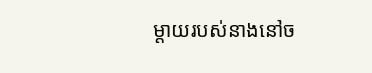ម្ដាយរបស់នាងនៅច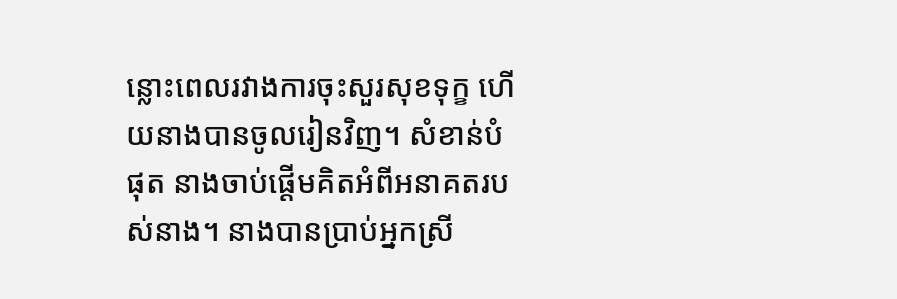ន្លោះពេលរវាងការចុះសួរសុខទុក្ខ ហើយនាងបានចូលរៀនវិញ។ សំខាន់បំផុត នាងចាប់ផ្ដើមគិតអំពីអនាគតរបស់នាង។ នាងបានប្រាប់អ្នកស្រី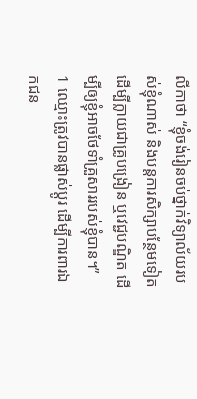លីកាថា “ខ្ញុំចង់រៀនចប់ថ្នាក់វិទ្យាល័យរបស់ខ្ញុំណាស់ និងបន្តការសិក្សាបន្ថែមទៀត ដើម្បីក្លាយជាគ្រូបង្រៀន ឬវេជ្ជបណ្ឌិត ដើម្បីឲ្យខ្ញុំអាចថែទាំគ្រួសាររបស់ខ្ញុំបាន។”
1 ឈ្មោះត្រូវបានផ្លាស់ប្ដូរ ដើម្បីការពារឯកជន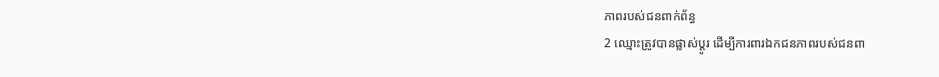ភាពរបស់ជនពាក់ព័ន្ធ
2 ឈ្មោះត្រូវបានផ្លាស់ប្ដូរ ដើម្បីការពារឯកជនភាពរបស់ជនពា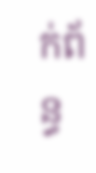ក់ព័ន្ធ